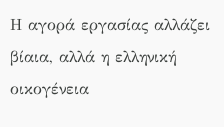Η αγορά εργασίας αλλάζει βίαια, αλλά η ελληνική οικογένεια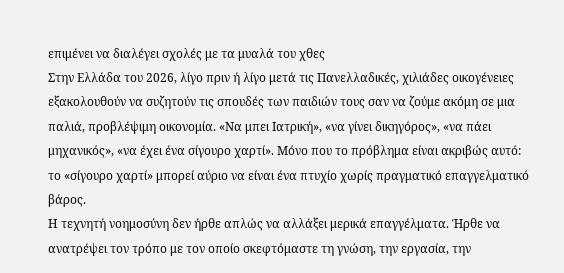επιμένει να διαλέγει σχολές με τα μυαλά του χθες
Στην Ελλάδα του 2026, λίγο πριν ή λίγο μετά τις Πανελλαδικές, χιλιάδες οικογένειες εξακολουθούν να συζητούν τις σπουδές των παιδιών τους σαν να ζούμε ακόμη σε μια παλιά, προβλέψιμη οικονομία. «Να μπει Ιατρική», «να γίνει δικηγόρος», «να πάει μηχανικός», «να έχει ένα σίγουρο χαρτί». Μόνο που το πρόβλημα είναι ακριβώς αυτό: το «σίγουρο χαρτί» μπορεί αύριο να είναι ένα πτυχίο χωρίς πραγματικό επαγγελματικό βάρος.
Η τεχνητή νοημοσύνη δεν ήρθε απλώς να αλλάξει μερικά επαγγέλματα. Ήρθε να ανατρέψει τον τρόπο με τον οποίο σκεφτόμαστε τη γνώση, την εργασία, την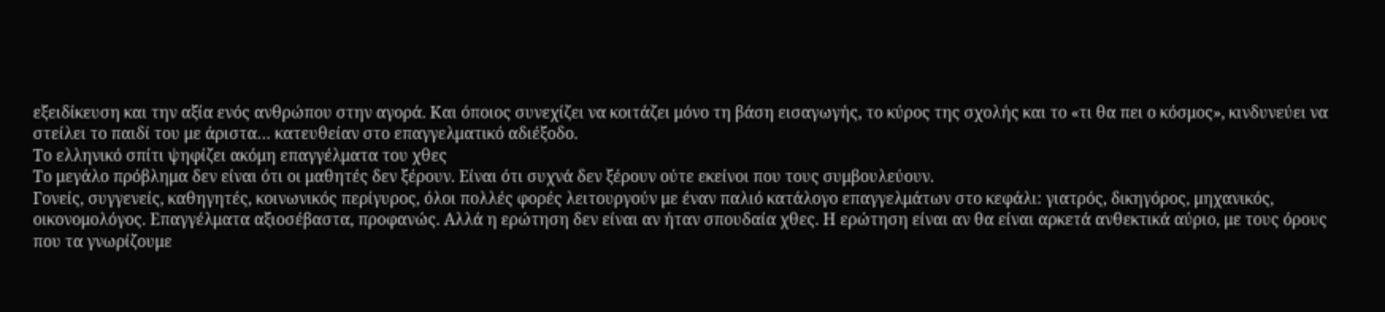εξειδίκευση και την αξία ενός ανθρώπου στην αγορά. Και όποιος συνεχίζει να κοιτάζει μόνο τη βάση εισαγωγής, το κύρος της σχολής και το «τι θα πει ο κόσμος», κινδυνεύει να στείλει το παιδί του με άριστα… κατευθείαν στο επαγγελματικό αδιέξοδο.
Το ελληνικό σπίτι ψηφίζει ακόμη επαγγέλματα του χθες
Το μεγάλο πρόβλημα δεν είναι ότι οι μαθητές δεν ξέρουν. Είναι ότι συχνά δεν ξέρουν ούτε εκείνοι που τους συμβουλεύουν.
Γονείς, συγγενείς, καθηγητές, κοινωνικός περίγυρος, όλοι πολλές φορές λειτουργούν με έναν παλιό κατάλογο επαγγελμάτων στο κεφάλι: γιατρός, δικηγόρος, μηχανικός, οικονομολόγος. Επαγγέλματα αξιοσέβαστα, προφανώς. Αλλά η ερώτηση δεν είναι αν ήταν σπουδαία χθες. Η ερώτηση είναι αν θα είναι αρκετά ανθεκτικά αύριο, με τους όρους που τα γνωρίζουμε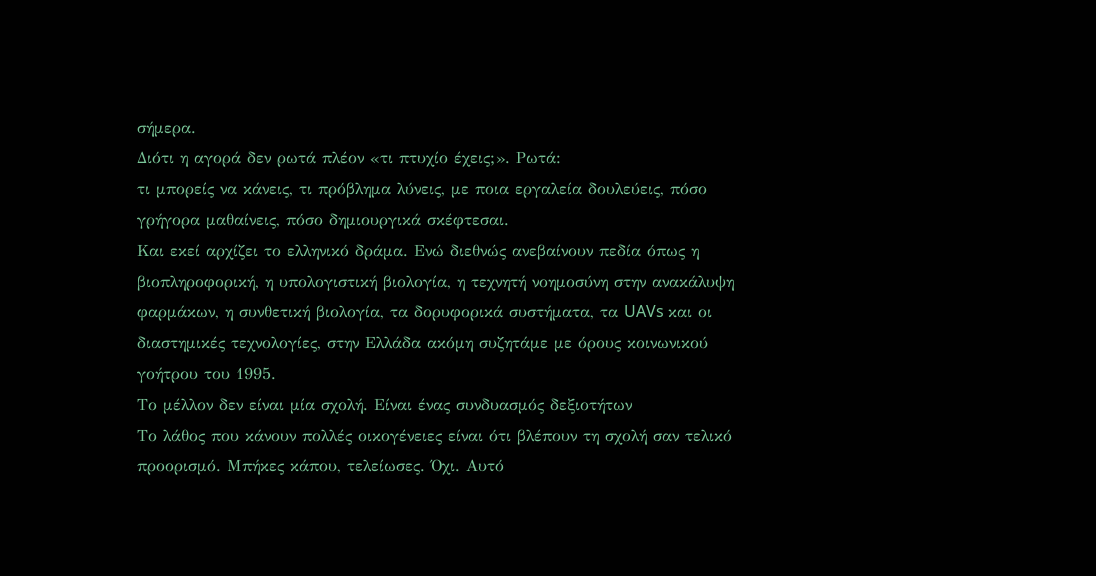σήμερα.
Διότι η αγορά δεν ρωτά πλέον «τι πτυχίο έχεις;». Ρωτά:
τι μπορείς να κάνεις, τι πρόβλημα λύνεις, με ποια εργαλεία δουλεύεις, πόσο γρήγορα μαθαίνεις, πόσο δημιουργικά σκέφτεσαι.
Και εκεί αρχίζει το ελληνικό δράμα. Ενώ διεθνώς ανεβαίνουν πεδία όπως η βιοπληροφορική, η υπολογιστική βιολογία, η τεχνητή νοημοσύνη στην ανακάλυψη φαρμάκων, η συνθετική βιολογία, τα δορυφορικά συστήματα, τα UAVs και οι διαστημικές τεχνολογίες, στην Ελλάδα ακόμη συζητάμε με όρους κοινωνικού γοήτρου του 1995.
Το μέλλον δεν είναι μία σχολή. Είναι ένας συνδυασμός δεξιοτήτων
Το λάθος που κάνουν πολλές οικογένειες είναι ότι βλέπουν τη σχολή σαν τελικό προορισμό. Μπήκες κάπου, τελείωσες. Όχι. Αυτό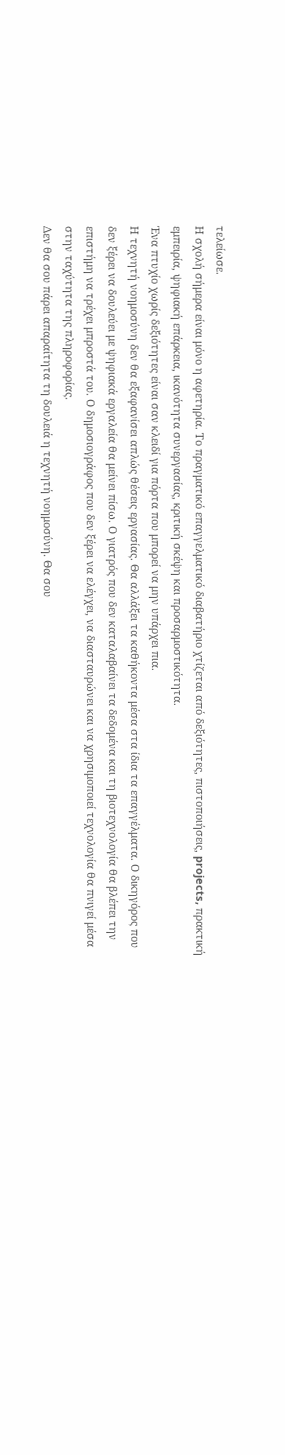τελείωσε.
Η σχολή σήμερα είναι μόνο η αφετηρία. Το πραγματικό επαγγελματικό διαβατήριο χτίζεται από δεξιότητες, πιστοποιήσεις, projects, πρακτική εμπειρία, ψηφιακή επάρκεια, ικανότητα συνεργασίας, κριτική σκέψη και προσαρμοστικότητα.
Ένα πτυχίο χωρίς δεξιότητες είναι σαν κλειδί για πόρτα που μπορεί να μην υπάρχει πια.
Η τεχνητή νοημοσύνη δεν θα εξαφανίσει απλώς θέσεις εργασίας. Θα αλλάξει τα καθήκοντα μέσα στα ίδια τα επαγγέλματα. Ο δικηγόρος που δεν ξέρει να δουλεύει με ψηφιακά εργαλεία θα μείνει πίσω. Ο γιατρός που δεν καταλαβαίνει τα δεδομένα και τη βιοτεχνολογία θα βλέπει την επιστήμη να τρέχει μπροστά του. Ο δημοσιογράφος που δεν ξέρει να ελέγχει, να διασταυρώνει και να χρησιμοποιεί τεχνολογία θα πνιγεί μέσα στην ταχύτητα της πληροφορίας.
Δεν θα σου πάρει απαραίτητα τη δουλειά η τεχνητή νοημοσύνη. Θα σου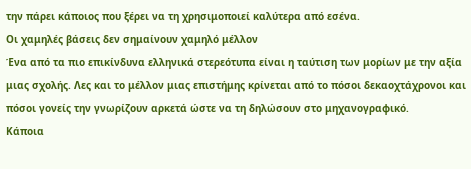την πάρει κάποιος που ξέρει να τη χρησιμοποιεί καλύτερα από εσένα.
Οι χαμηλές βάσεις δεν σημαίνουν χαμηλό μέλλον
Ένα από τα πιο επικίνδυνα ελληνικά στερεότυπα είναι η ταύτιση των μορίων με την αξία μιας σχολής. Λες και το μέλλον μιας επιστήμης κρίνεται από το πόσοι δεκαοχτάχρονοι και πόσοι γονείς την γνωρίζουν αρκετά ώστε να τη δηλώσουν στο μηχανογραφικό.
Κάποια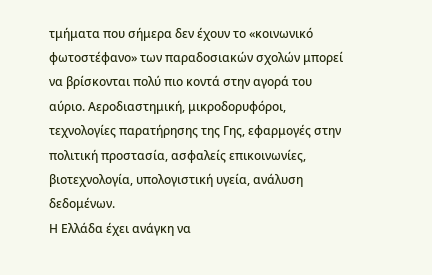τμήματα που σήμερα δεν έχουν το «κοινωνικό φωτοστέφανο» των παραδοσιακών σχολών μπορεί να βρίσκονται πολύ πιο κοντά στην αγορά του αύριο. Αεροδιαστημική, μικροδορυφόροι, τεχνολογίες παρατήρησης της Γης, εφαρμογές στην πολιτική προστασία, ασφαλείς επικοινωνίες, βιοτεχνολογία, υπολογιστική υγεία, ανάλυση δεδομένων.
Η Ελλάδα έχει ανάγκη να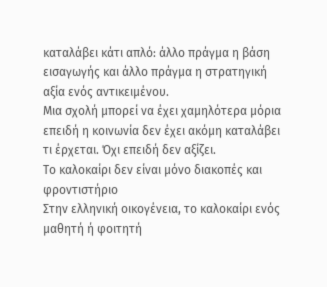καταλάβει κάτι απλό: άλλο πράγμα η βάση εισαγωγής και άλλο πράγμα η στρατηγική αξία ενός αντικειμένου.
Μια σχολή μπορεί να έχει χαμηλότερα μόρια επειδή η κοινωνία δεν έχει ακόμη καταλάβει τι έρχεται. Όχι επειδή δεν αξίζει.
Το καλοκαίρι δεν είναι μόνο διακοπές και φροντιστήριο
Στην ελληνική οικογένεια, το καλοκαίρι ενός μαθητή ή φοιτητή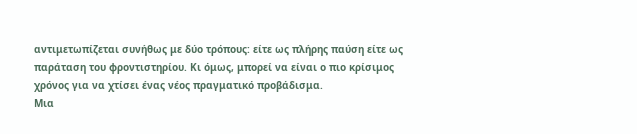αντιμετωπίζεται συνήθως με δύο τρόπους: είτε ως πλήρης παύση είτε ως παράταση του φροντιστηρίου. Κι όμως, μπορεί να είναι ο πιο κρίσιμος χρόνος για να χτίσει ένας νέος πραγματικό προβάδισμα.
Μια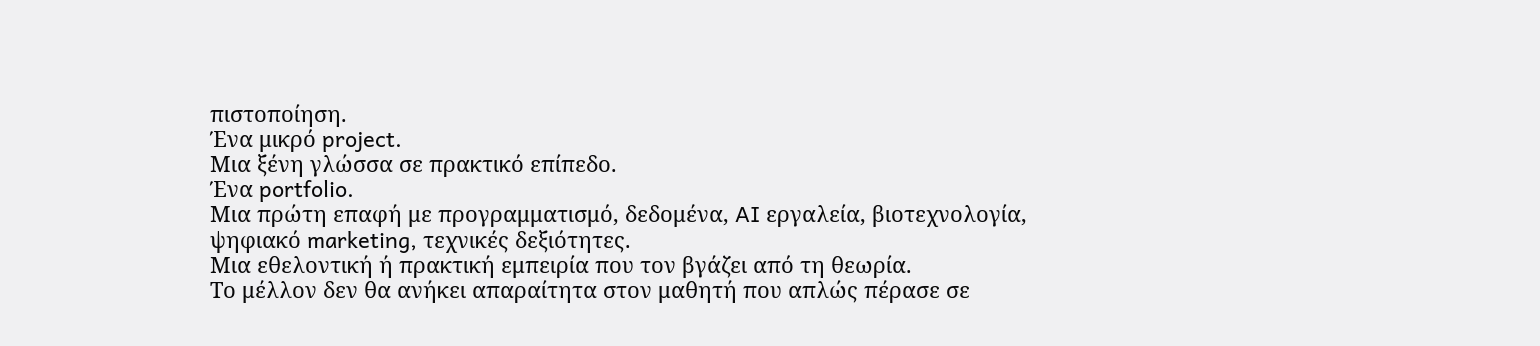πιστοποίηση.
Ένα μικρό project.
Μια ξένη γλώσσα σε πρακτικό επίπεδο.
Ένα portfolio.
Μια πρώτη επαφή με προγραμματισμό, δεδομένα, AI εργαλεία, βιοτεχνολογία, ψηφιακό marketing, τεχνικές δεξιότητες.
Μια εθελοντική ή πρακτική εμπειρία που τον βγάζει από τη θεωρία.
Το μέλλον δεν θα ανήκει απαραίτητα στον μαθητή που απλώς πέρασε σε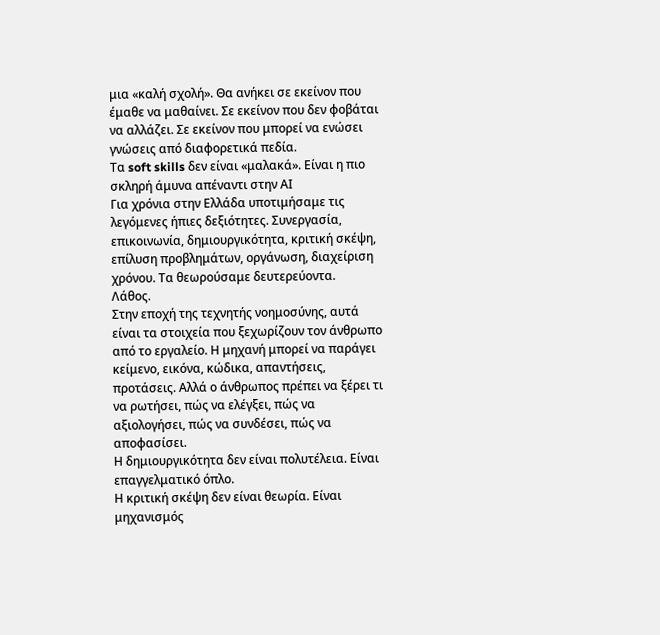μια «καλή σχολή». Θα ανήκει σε εκείνον που έμαθε να μαθαίνει. Σε εκείνον που δεν φοβάται να αλλάζει. Σε εκείνον που μπορεί να ενώσει γνώσεις από διαφορετικά πεδία.
Τα soft skills δεν είναι «μαλακά». Είναι η πιο σκληρή άμυνα απέναντι στην ΑΙ
Για χρόνια στην Ελλάδα υποτιμήσαμε τις λεγόμενες ήπιες δεξιότητες. Συνεργασία, επικοινωνία, δημιουργικότητα, κριτική σκέψη, επίλυση προβλημάτων, οργάνωση, διαχείριση χρόνου. Τα θεωρούσαμε δευτερεύοντα.
Λάθος.
Στην εποχή της τεχνητής νοημοσύνης, αυτά είναι τα στοιχεία που ξεχωρίζουν τον άνθρωπο από το εργαλείο. Η μηχανή μπορεί να παράγει κείμενο, εικόνα, κώδικα, απαντήσεις, προτάσεις. Αλλά ο άνθρωπος πρέπει να ξέρει τι να ρωτήσει, πώς να ελέγξει, πώς να αξιολογήσει, πώς να συνδέσει, πώς να αποφασίσει.
Η δημιουργικότητα δεν είναι πολυτέλεια. Είναι επαγγελματικό όπλο.
Η κριτική σκέψη δεν είναι θεωρία. Είναι μηχανισμός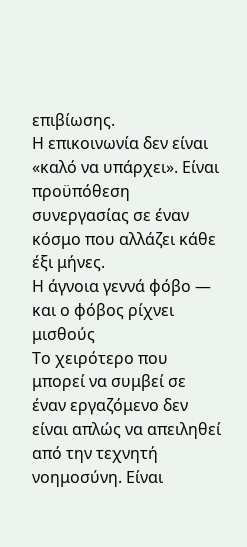επιβίωσης.
Η επικοινωνία δεν είναι «καλό να υπάρχει». Είναι προϋπόθεση συνεργασίας σε έναν κόσμο που αλλάζει κάθε έξι μήνες.
Η άγνοια γεννά φόβο — και ο φόβος ρίχνει μισθούς
Το χειρότερο που μπορεί να συμβεί σε έναν εργαζόμενο δεν είναι απλώς να απειληθεί από την τεχνητή νοημοσύνη. Είναι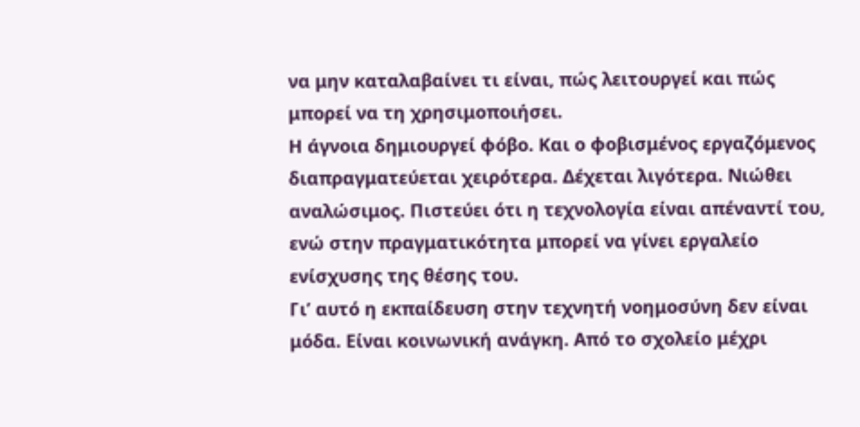να μην καταλαβαίνει τι είναι, πώς λειτουργεί και πώς μπορεί να τη χρησιμοποιήσει.
Η άγνοια δημιουργεί φόβο. Και ο φοβισμένος εργαζόμενος διαπραγματεύεται χειρότερα. Δέχεται λιγότερα. Νιώθει αναλώσιμος. Πιστεύει ότι η τεχνολογία είναι απέναντί του, ενώ στην πραγματικότητα μπορεί να γίνει εργαλείο ενίσχυσης της θέσης του.
Γι’ αυτό η εκπαίδευση στην τεχνητή νοημοσύνη δεν είναι μόδα. Είναι κοινωνική ανάγκη. Από το σχολείο μέχρι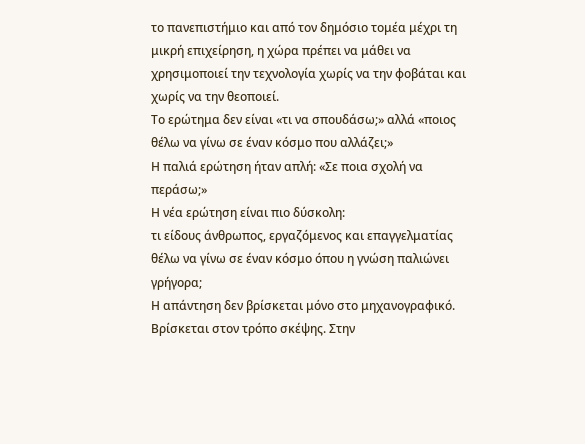το πανεπιστήμιο και από τον δημόσιο τομέα μέχρι τη μικρή επιχείρηση, η χώρα πρέπει να μάθει να χρησιμοποιεί την τεχνολογία χωρίς να την φοβάται και χωρίς να την θεοποιεί.
Το ερώτημα δεν είναι «τι να σπουδάσω;» αλλά «ποιος θέλω να γίνω σε έναν κόσμο που αλλάζει;»
Η παλιά ερώτηση ήταν απλή: «Σε ποια σχολή να περάσω;»
Η νέα ερώτηση είναι πιο δύσκολη:
τι είδους άνθρωπος, εργαζόμενος και επαγγελματίας θέλω να γίνω σε έναν κόσμο όπου η γνώση παλιώνει γρήγορα;
Η απάντηση δεν βρίσκεται μόνο στο μηχανογραφικό. Βρίσκεται στον τρόπο σκέψης. Στην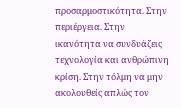προσαρμοστικότητα. Στην περιέργεια. Στην ικανότητα να συνδυάζεις τεχνολογία και ανθρώπινη κρίση. Στην τόλμη να μην ακολουθείς απλώς τον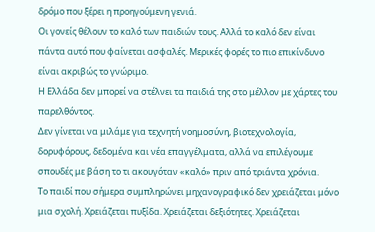δρόμο που ξέρει η προηγούμενη γενιά.
Οι γονείς θέλουν το καλό των παιδιών τους. Αλλά το καλό δεν είναι πάντα αυτό που φαίνεται ασφαλές. Μερικές φορές το πιο επικίνδυνο είναι ακριβώς το γνώριμο.
Η Ελλάδα δεν μπορεί να στέλνει τα παιδιά της στο μέλλον με χάρτες του παρελθόντος.
Δεν γίνεται να μιλάμε για τεχνητή νοημοσύνη, βιοτεχνολογία, δορυφόρους, δεδομένα και νέα επαγγέλματα, αλλά να επιλέγουμε σπουδές με βάση το τι ακουγόταν «καλό» πριν από τριάντα χρόνια.
Το παιδί που σήμερα συμπληρώνει μηχανογραφικό δεν χρειάζεται μόνο μια σχολή. Χρειάζεται πυξίδα. Χρειάζεται δεξιότητες. Χρειάζεται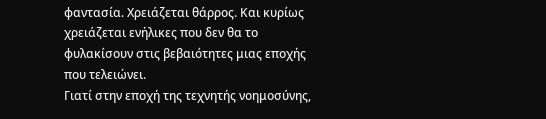φαντασία. Χρειάζεται θάρρος. Και κυρίως χρειάζεται ενήλικες που δεν θα το φυλακίσουν στις βεβαιότητες μιας εποχής που τελειώνει.
Γιατί στην εποχή της τεχνητής νοημοσύνης,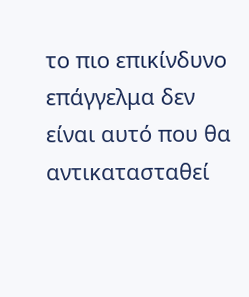το πιο επικίνδυνο επάγγελμα δεν είναι αυτό που θα αντικατασταθεί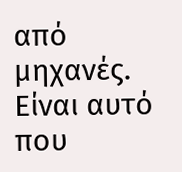από μηχανές.
Είναι αυτό που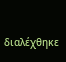διαλέχθηκε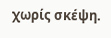χωρίς σκέψη.